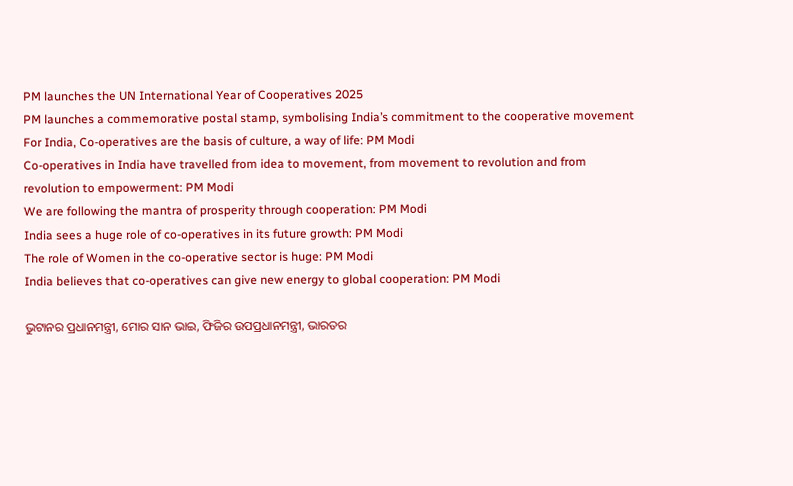PM launches the UN International Year of Cooperatives 2025
PM launches a commemorative postal stamp, symbolising India’s commitment to the cooperative movement
For India, Co-operatives are the basis of culture, a way of life: PM Modi
Co-operatives in India have travelled from idea to movement, from movement to revolution and from revolution to empowerment: PM Modi
We are following the mantra of prosperity through cooperation: PM Modi
India sees a huge role of co-operatives in its future growth: PM Modi
The role of Women in the co-operative sector is huge: PM Modi
India believes that co-operatives can give new energy to global cooperation: PM Modi

ଭୁଟାନର ପ୍ରଧାନମନ୍ତ୍ରୀ, ମୋର ସାନ ଭାଇ, ଫିଜିର ଉପପ୍ରଧାନମନ୍ତ୍ରୀ, ଭାରତର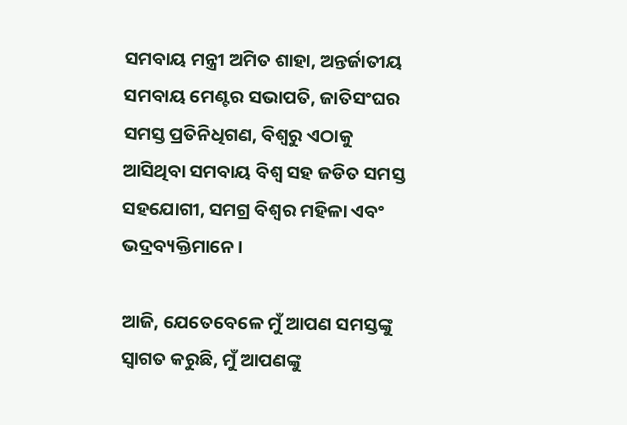ସମବାୟ ମନ୍ତ୍ରୀ ଅମିତ ଶାହା, ଅନ୍ତର୍ଜାତୀୟ ସମବାୟ ମେଣ୍ଟର ସଭାପତି, ଜାତିସଂଘର ସମସ୍ତ ପ୍ରତିନିଧିଗଣ, ବିଶ୍ଵରୁ ଏଠାକୁ  ଆସିଥିବା ସମବାୟ ବିଶ୍ୱ ସହ ଜଡିତ ସମସ୍ତ ସହଯୋଗୀ, ସମଗ୍ର ବିଶ୍ୱର ମହିଳା ଏବଂ ଭଦ୍ରବ୍ୟକ୍ତିମାନେ।

ଆଜି, ଯେତେବେଳେ ମୁଁ ଆପଣ ସମସ୍ତଙ୍କୁ ସ୍ୱାଗତ କରୁଛି, ମୁଁ ଆପଣଙ୍କୁ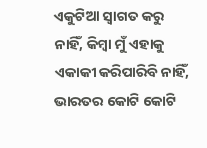ଏକୁଟିଆ ସ୍ୱାଗତ କରୁ ନାହିଁ, କିମ୍ବା ମୁଁ ଏହାକୁ ଏକାକୀ କରିପାରିବି ନାହିଁ,  ଭାରତର କୋଟି କୋଟି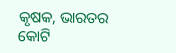କୃଷକ, ଭାରତର କୋଟି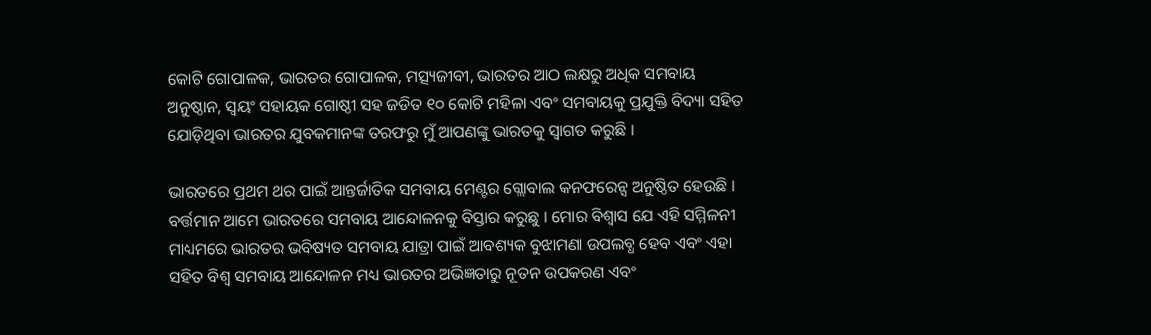କୋଟି ଗୋପାଳକ, ଭାରତର ଗୋପାଳକ, ମତ୍ସ୍ୟଜୀବୀ, ଭାରତର ଆଠ ଲକ୍ଷରୁ ଅଧିକ ସମବାୟ ଅନୁଷ୍ଠାନ, ସ୍ୱୟଂ ସହାୟକ ଗୋଷ୍ଠୀ ସହ ଜଡିତ ୧୦ କୋଟି ମହିଳା ଏବଂ ସମବାୟକୁ ପ୍ରଯୁକ୍ତି ବିଦ୍ୟା ସହିତ ଯୋଡ଼ିଥିବା ଭାରତର ଯୁବକମାନଙ୍କ ତରଫରୁ ମୁଁ ଆପଣଙ୍କୁ ଭାରତକୁ ସ୍ୱାଗତ କରୁଛି ।

ଭାରତରେ ପ୍ରଥମ ଥର ପାଇଁ ଆନ୍ତର୍ଜାତିକ ସମବାୟ ମେଣ୍ଟର ଗ୍ଲୋବାଲ କନଫରେନ୍ସ ଅନୁଷ୍ଠିତ ହେଉଛି । ବର୍ତ୍ତମାନ ଆମେ ଭାରତରେ ସମବାୟ ଆନ୍ଦୋଳନକୁ ବିସ୍ତାର କରୁଛୁ । ମୋର ବିଶ୍ୱାସ ଯେ ଏହି ସମ୍ମିଳନୀ ମାଧ୍ୟମରେ ଭାରତର ଭବିଷ୍ୟତ ସମବାୟ ଯାତ୍ରା ପାଇଁ ଆବଶ୍ୟକ ବୁଝାମଣା ଉପଲବ୍ଧ ହେବ ଏବଂ ଏହା ସହିତ ବିଶ୍ୱ ସମବାୟ ଆନ୍ଦୋଳନ ମଧ୍ୟ ଭାରତର ଅଭିଜ୍ଞତାରୁ ନୂତନ ଉପକରଣ ଏବଂ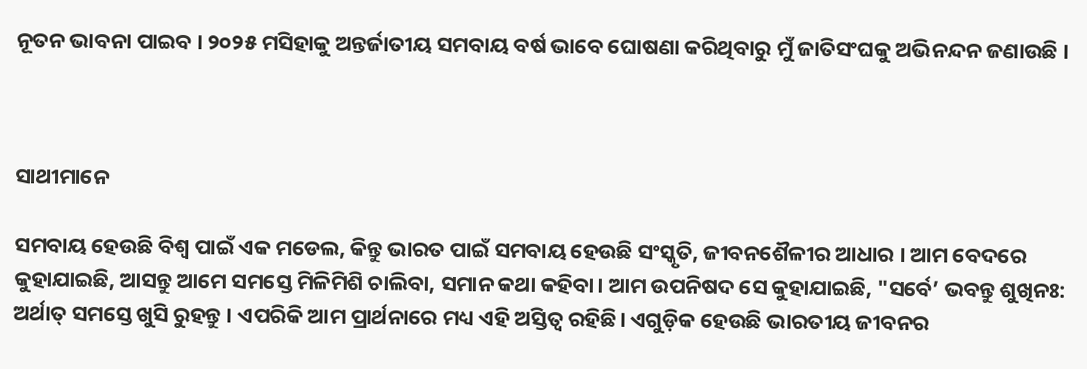ନୂତନ ଭାବନା ପାଇବ । ୨୦୨୫ ମସିହାକୁ ଅନ୍ତର୍ଜାତୀୟ ସମବାୟ ବର୍ଷ ଭାବେ ଘୋଷଣା କରିଥିବାରୁ ମୁଁ ଜାତିସଂଘକୁ ଅଭିନନ୍ଦନ ଜଣାଉଛି ।



ସାଥୀମାନେ

ସମବାୟ ହେଉଛି ବିଶ୍ୱ ପାଇଁ ଏକ ମଡେଲ, କିନ୍ତୁ ଭାରତ ପାଇଁ ସମବାୟ ହେଉଛି ସଂସ୍କୃତି, ଜୀବନଶୈଳୀର ଆଧାର । ଆମ ବେଦରେ କୁହାଯାଇଛି, ଆସନ୍ତୁ ଆମେ ସମସ୍ତେ ମିଳିମିଶି ଚାଲିବା, ସମାନ କଥା କହିବା। ଆମ ଉପନିଷଦ ସେ କୁହାଯାଇଛି, "ସର୍ବେ’ ଭବନ୍ତୁ ଶୁଖିନଃ: ଅର୍ଥାତ୍ ସମସ୍ତେ ଖୁସି ରୁହନ୍ତୁ । ଏପରିକି ଆମ ପ୍ରାର୍ଥନାରେ ମଧ୍ୟ ଏହି ଅସ୍ତିତ୍ୱ ରହିଛି। ଏଗୁଡ଼ିକ ହେଉଛି ଭାରତୀୟ ଜୀବନର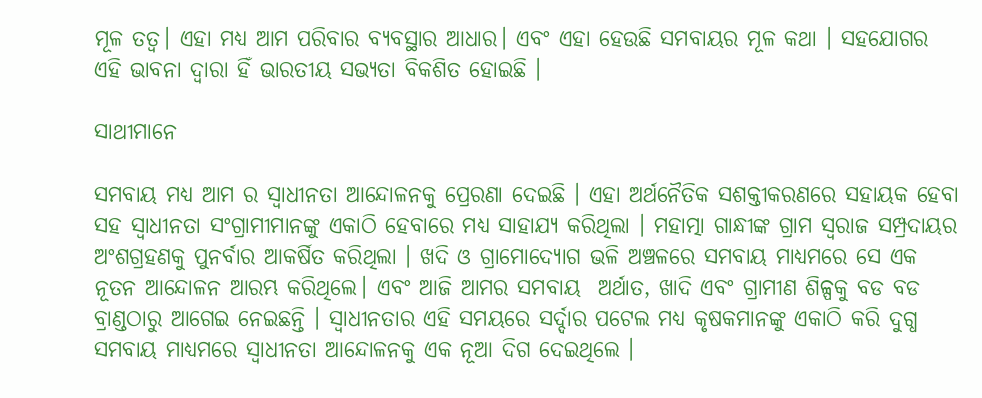ମୂଳ ତତ୍ଵ। ଏହା ମଧ୍ୟ ଆମ ପରିବାର ବ୍ୟବସ୍ଥାର ଆଧାର। ଏବଂ ଏହା ହେଉଛି ସମବାୟର ମୂଳ କଥା । ସହଯୋଗର ଏହି ଭାବନା ଦ୍ୱାରା ହିଁ ଭାରତୀୟ ସଭ୍ୟତା ବିକଶିତ ହୋଇଛି ।

ସାଥୀମାନେ

ସମବାୟ ମଧ୍ୟ ଆମ ର ସ୍ୱାଧୀନତା ଆନ୍ଦୋଳନକୁ ପ୍ରେରଣା ଦେଇଛି । ଏହା ଅର୍ଥନୈତିକ ସଶକ୍ତୀକରଣରେ ସହାୟକ ହେବା ସହ ସ୍ୱାଧୀନତା ସଂଗ୍ରାମୀମାନଙ୍କୁ ଏକାଠି ହେବାରେ ମଧ୍ୟ ସାହାଯ୍ୟ କରିଥିଲା । ମହାତ୍ମା ଗାନ୍ଧୀଙ୍କ ଗ୍ରାମ ସ୍ୱରାଜ ସମ୍ପ୍ରଦାୟର ଅଂଶଗ୍ରହଣକୁ ପୁନର୍ବାର ଆକର୍ଷିତ କରିଥିଲା । ଖଦି ଓ ଗ୍ରାମୋଦ୍ୟୋଗ ଭଳି ଅଞ୍ଚଳରେ ସମବାୟ ମାଧ୍ୟମରେ ସେ ଏକ ନୂତନ ଆନ୍ଦୋଳନ ଆରମ୍ଭ କରିଥିଲେ। ଏବଂ ଆଜି ଆମର ସମବାୟ  ଅର୍ଥାତ, ଖାଦି ଏବଂ ଗ୍ରାମୀଣ ଶିଳ୍ପକୁ ବଡ ବଡ ବ୍ରାଣ୍ଡଠାରୁ ଆଗେଇ ନେଇଛନ୍ତି । ସ୍ୱାଧୀନତାର ଏହି ସମୟରେ ସର୍ଦ୍ଦାର ପଟେଲ ମଧ୍ୟ କୃଷକମାନଙ୍କୁ ଏକାଠି କରି ଦୁଗ୍ଧ ସମବାୟ ମାଧ୍ୟମରେ ସ୍ୱାଧୀନତା ଆନ୍ଦୋଳନକୁ ଏକ ନୂଆ ଦିଗ ଦେଇଥିଲେ ।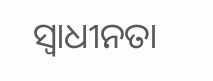ସ୍ୱାଧୀନତା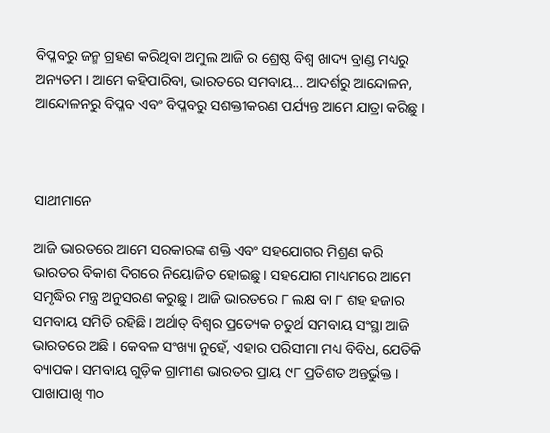ବିପ୍ଳବରୁ ଜନ୍ମ ଗ୍ରହଣ କରିଥିବା ଅମୁଲ ଆଜି ର ଶ୍ରେଷ୍ଠ ବିଶ୍ୱ ଖାଦ୍ୟ ବ୍ରାଣ୍ଡ ମଧ୍ୟରୁ ଅନ୍ୟତମ । ଆମେ କହିପାରିବା, ଭାରତରେ ସମବାୟ... ଆଦର୍ଶରୁ ଆନ୍ଦୋଳନ, ଆନ୍ଦୋଳନରୁ ବିପ୍ଳବ ଏବଂ ବିପ୍ଳବରୁ ସଶକ୍ତୀକରଣ ପର୍ଯ୍ୟନ୍ତ ଆମେ ଯାତ୍ରା କରିଛୁ ।



ସାଥୀମାନେ

ଆଜି ଭାରତରେ ଆମେ ସରକାରଙ୍କ ଶକ୍ତି ଏବଂ ସହଯୋଗର ମିଶ୍ରଣ କରି ଭାରତର ବିକାଶ ଦିଗରେ ନିୟୋଜିତ ହୋଇଛୁ । ସହଯୋଗ ମାଧ୍ୟମରେ ଆମେ ସମୃଦ୍ଧିର ମନ୍ତ୍ର ଅନୁସରଣ କରୁଛୁ । ଆଜି ଭାରତରେ ୮ ଲକ୍ଷ ବା ୮ ଶହ ହଜାର ସମବାୟ ସମିତି ରହିଛି। ଅର୍ଥାତ୍ ବିଶ୍ୱର ପ୍ରତ୍ୟେକ ଚତୁର୍ଥ ସମବାୟ ସଂସ୍ଥା ଆଜି ଭାରତରେ ଅଛି । କେବଳ ସଂଖ୍ୟା ନୁହେଁ, ଏହାର ପରିସୀମା ମଧ୍ୟ ବିବିଧ, ଯେତିକି ବ୍ୟାପକ। ସମବାୟ ଗୁଡ଼ିକ ଗ୍ରାମୀଣ ଭାରତର ପ୍ରାୟ ୯୮ ପ୍ରତିଶତ ଅନ୍ତର୍ଭୁକ୍ତ । ପାଖାପାଖି ୩୦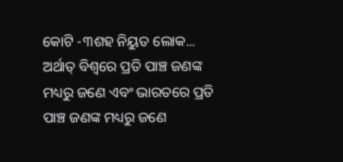କୋଟି -୩ଶହ ନିୟୁତ ଲୋକ... ଅର୍ଥାତ୍ ବିଶ୍ୱରେ ପ୍ରତି ପାଞ୍ଚ ଜଣଙ୍କ ମଧ୍ୟରୁ ଜଣେ ଏବଂ ଭାରତରେ ପ୍ରତି ପାଞ୍ଚ ଜଣଙ୍କ ମଧ୍ୟରୁ ଜଣେ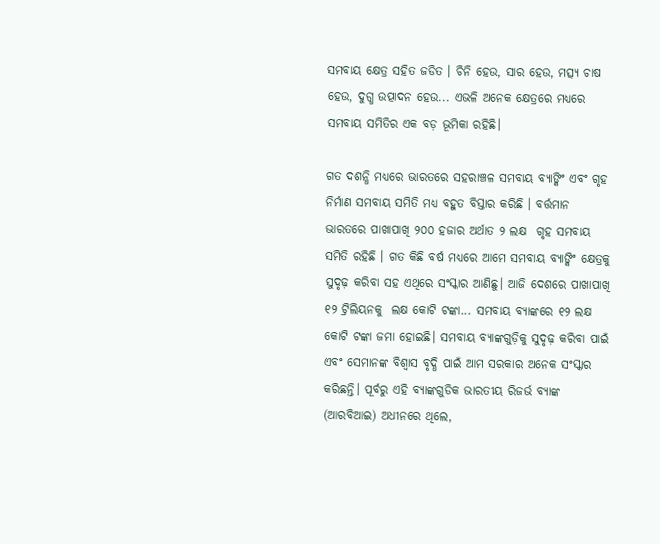ସମବାୟ କ୍ଷେତ୍ର ସହିତ ଜଡିତ । ଚିନି ହେଉ, ସାର ହେଉ, ମତ୍ସ୍ୟ ଚାଷ ହେଉ, ଦୁଗ୍ଧ ଉତ୍ପାଦନ ହେଉ... ଏଭଳି ଅନେକ କ୍ଷେତ୍ରରେ ମଧ୍ୟରେ ସମବାୟ ସମିତିର ଏକ ବଡ଼ ଭୂମିକା ରହିଛି।

ଗତ ଦଶନ୍ଧି ମଧ୍ୟରେ ଭାରତରେ ସହରାଞ୍ଚଳ ସମବାୟ ବ୍ୟାଙ୍କିଂ ଏବଂ ଗୃହ ନିର୍ମାଣ ସମବାୟ ସମିତି ମଧ୍ୟ ବହୁତ ବିସ୍ତାର କରିଛି । ବର୍ତ୍ତମାନ ଭାରତରେ ପାଖାପାଖି ୨୦୦ ହଜାର ଅର୍ଥାତ ୨ ଲକ୍ଷ  ଗୃହ ସମବାୟ ସମିତି ରହିଛି । ଗତ କିଛି ବର୍ଷ ମଧ୍ୟରେ ଆମେ ସମବାୟ ବ୍ୟାଙ୍କିଂ କ୍ଷେତ୍ରକୁ ସୁଦୃଢ଼ କରିବା ସହ ଏଥିରେ ସଂସ୍କାର ଆଣିଛୁ। ଆଜି ଦେଶରେ ପାଖାପାଖି ୧୨ ଟ୍ରିଲିୟନକୁ  ଲକ୍ଷ କୋଟି ଟଙ୍କା... ସମବାୟ ବ୍ୟାଙ୍କରେ ୧୨ ଲକ୍ଷ କୋଟି ଟଙ୍କା ଜମା ହୋଇଛି। ସମବାୟ ବ୍ୟାଙ୍କଗୁଡ଼ିକୁ ସୁଦୃଢ଼ କରିବା ପାଇଁ ଏବଂ ସେମାନଙ୍କ ବିଶ୍ୱାସ ବୃଦ୍ଧି ପାଇଁ ଆମ ସରକାର ଅନେକ ସଂସ୍କାର କରିଛନ୍ତି। ପୂର୍ବରୁ ଏହି ବ୍ୟାଙ୍କଗୁଡିକ ଭାରତୀୟ ରିଜର୍ଭ ବ୍ୟାଙ୍କ (ଆରବିଆଇ) ଅଧୀନରେ ଥିଲେ,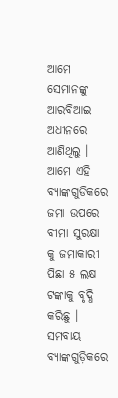ଆମେ ସେମାନଙ୍କୁ ଆରବିଆଇ ଅଧୀନରେ ଆଣିଥିଲୁ । ଆମେ ଏହି ବ୍ୟାଙ୍କଗୁଡିକରେ ଜମା ଉପରେ ବୀମା ସୁରକ୍ଷା କୁ ଜମାକାରୀ ପିଛା ୫ ଲକ୍ଷ ଟଙ୍କାକୁ ବୃଦ୍ଧି କରିଛୁ । ସମବାୟ ବ୍ୟାଙ୍କଗୁଡ଼ିକରେ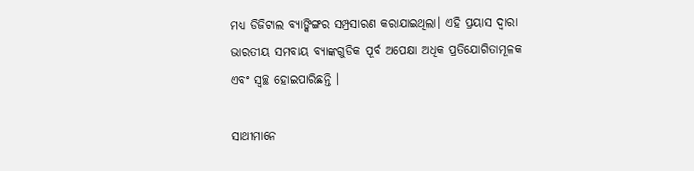ମଧ୍ୟ ଡିଜିଟାଲ ବ୍ୟାଙ୍କିଙ୍ଗର ସମ୍ପ୍ରସାରଣ କରାଯାଇଥିଲା। ଏହି ପ୍ରୟାସ ଦ୍ୱାରା ଭାରତୀୟ ସମବାୟ ବ୍ୟାଙ୍କଗୁଡିକ ପୂର୍ବ ଅପେକ୍ଷା ଅଧିକ ପ୍ରତିଯୋଗିତାମୂଳକ ଏବଂ ସ୍ୱଚ୍ଛ ହୋଇପାରିଛନ୍ତି ।

ସାଥୀମାନେ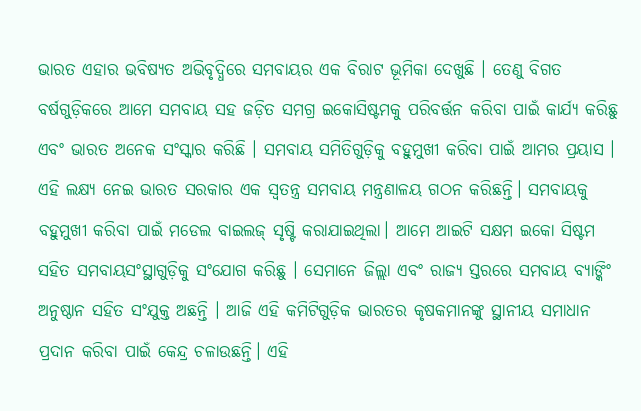ଭାରତ ଏହାର ଭବିଷ୍ୟତ ଅଭିବୃଦ୍ଧିରେ ସମବାୟର ଏକ ବିରାଟ ଭୂମିକା ଦେଖୁଛି । ତେଣୁ ବିଗତ ବର୍ଷଗୁଡ଼ିକରେ ଆମେ ସମବାୟ ସହ ଜଡ଼ିତ ସମଗ୍ର ଇକୋସିଷ୍ଟମକୁ ପରିବର୍ତ୍ତନ କରିବା ପାଇଁ କାର୍ଯ୍ୟ କରିଛୁ ଏବଂ ଭାରତ ଅନେକ ସଂସ୍କାର କରିଛି । ସମବାୟ ସମିତିଗୁଡ଼ିକୁ ବହୁମୁଖୀ କରିବା ପାଇଁ ଆମର ପ୍ରୟାସ । ଏହି ଲକ୍ଷ୍ୟ ନେଇ ଭାରତ ସରକାର ଏକ ସ୍ଵତନ୍ତ୍ର ସମବାୟ ମନ୍ତ୍ରଣାଳୟ ଗଠନ କରିଛନ୍ତି। ସମବାୟକୁ ବହୁମୁଖୀ କରିବା ପାଇଁ ମଡେଲ ବାଇଲଜ୍ ସୃଷ୍ଟି କରାଯାଇଥିଲା। ଆମେ ଆଇଟି ସକ୍ଷମ ଇକୋ ସିଷ୍ଟମ ସହିତ ସମବାୟସଂସ୍ଥାଗୁଡ଼ିକୁ ସଂଯୋଗ କରିଛୁ । ସେମାନେ ଜିଲ୍ଲା ଏବଂ ରାଜ୍ୟ ସ୍ତରରେ ସମବାୟ ବ୍ୟାଙ୍କିଂ ଅନୁଷ୍ଠାନ ସହିତ ସଂଯୁକ୍ତ ଅଛନ୍ତି । ଆଜି ଏହି କମିଟିଗୁଡ଼ିକ ଭାରତର କୃଷକମାନଙ୍କୁ ସ୍ଥାନୀୟ ସମାଧାନ ପ୍ରଦାନ କରିବା ପାଇଁ କେନ୍ଦ୍ର ଚଳାଉଛନ୍ତି। ଏହି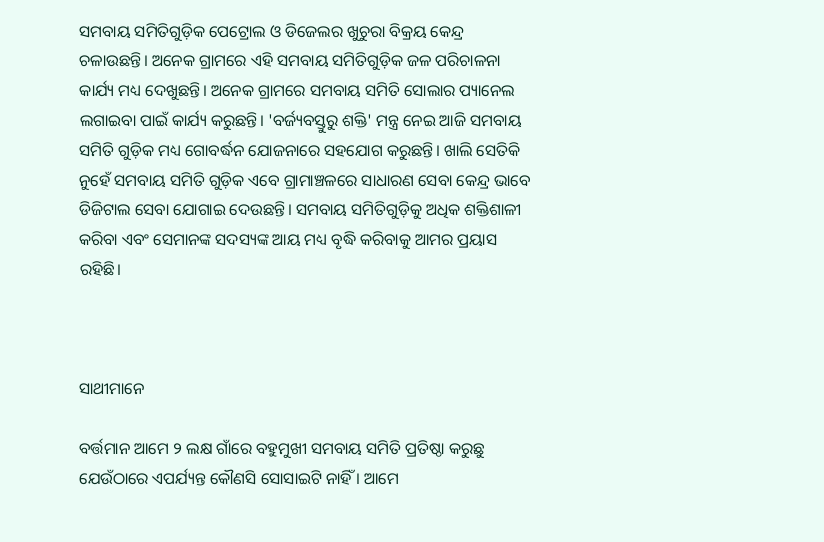ସମବାୟ ସମିତିଗୁଡ଼ିକ ପେଟ୍ରୋଲ ଓ ଡିଜେଲର ଖୁଚୁରା ବିକ୍ରୟ କେନ୍ଦ୍ର ଚଳାଉଛନ୍ତି। ଅନେକ ଗ୍ରାମରେ ଏହି ସମବାୟ ସମିତିଗୁଡ଼ିକ ଜଳ ପରିଚାଳନା କାର୍ଯ୍ୟ ମଧ୍ୟ ଦେଖୁଛନ୍ତି। ଅନେକ ଗ୍ରାମରେ ସମବାୟ ସମିତି ସୋଲାର ପ୍ୟାନେଲ ଲଗାଇବା ପାଇଁ କାର୍ଯ୍ୟ କରୁଛନ୍ତି। 'ବର୍ଜ୍ୟବସ୍ତୁରୁ ଶକ୍ତି' ମନ୍ତ୍ର ନେଇ ଆଜି ସମବାୟ ସମିତି ଗୁଡ଼ିକ ମଧ୍ୟ ଗୋବର୍ଦ୍ଧନ ଯୋଜନାରେ ସହଯୋଗ କରୁଛନ୍ତି। ଖାଲି ସେତିକି ନୁହେଁ ସମବାୟ ସମିତି ଗୁଡ଼ିକ ଏବେ ଗ୍ରାମାଞ୍ଚଳରେ ସାଧାରଣ ସେବା କେନ୍ଦ୍ର ଭାବେ ଡିଜିଟାଲ ସେବା ଯୋଗାଇ ଦେଉଛନ୍ତି। ସମବାୟ ସମିତିଗୁଡ଼ିକୁ ଅଧିକ ଶକ୍ତିଶାଳୀ କରିବା ଏବଂ ସେମାନଙ୍କ ସଦସ୍ୟଙ୍କ ଆୟ ମଧ୍ୟ ବୃଦ୍ଧି କରିବାକୁ ଆମର ପ୍ରୟାସ ରହିଛି।



ସାଥୀମାନେ

ବର୍ତ୍ତମାନ ଆମେ ୨ ଲକ୍ଷ ଗାଁରେ ବହୁମୁଖୀ ସମବାୟ ସମିତି ପ୍ରତିଷ୍ଠା କରୁଛୁ ଯେଉଁଠାରେ ଏପର୍ଯ୍ୟନ୍ତ କୌଣସି ସୋସାଇଟି ନାହିଁ । ଆମେ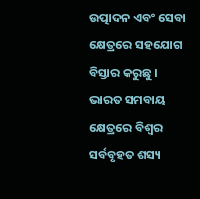ଉତ୍ପାଦନ ଏବଂ ସେବା କ୍ଷେତ୍ରରେ ସହଯୋଗ ବିସ୍ତାର କରୁଛୁ । ଭାରତ ସମବାୟ କ୍ଷେତ୍ରରେ ବିଶ୍ୱର ସର୍ବବୃହତ ଶସ୍ୟ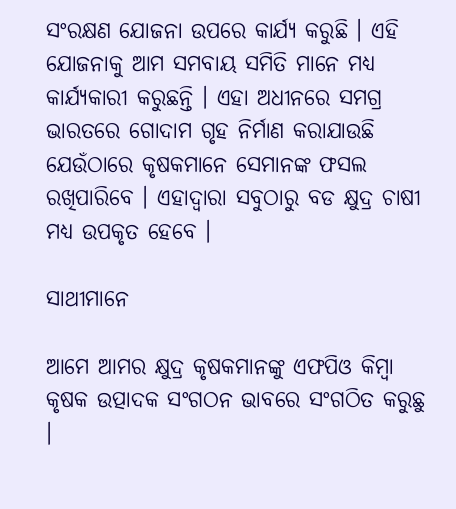ସଂରକ୍ଷଣ ଯୋଜନା ଉପରେ କାର୍ଯ୍ୟ କରୁଛି । ଏହି ଯୋଜନାକୁ ଆମ ସମବାୟ ସମିତି ମାନେ ମଧ୍ୟ କାର୍ଯ୍ୟକାରୀ କରୁଛନ୍ତି । ଏହା ଅଧୀନରେ ସମଗ୍ର ଭାରତରେ ଗୋଦାମ ଗୃହ ନିର୍ମାଣ କରାଯାଉଛି ଯେଉଁଠାରେ କୃଷକମାନେ ସେମାନଙ୍କ ଫସଲ ରଖିପାରିବେ । ଏହାଦ୍ୱାରା ସବୁଠାରୁ ବଡ କ୍ଷୁଦ୍ର ଚାଷୀ ମଧ୍ୟ ଉପକୃତ ହେବେ ।

ସାଥୀମାନେ

ଆମେ ଆମର କ୍ଷୁଦ୍ର କୃଷକମାନଙ୍କୁ ଏଫପିଓ କିମ୍ବା କୃଷକ ଉତ୍ପାଦକ ସଂଗଠନ ଭାବରେ ସଂଗଠିତ କରୁଛୁ ।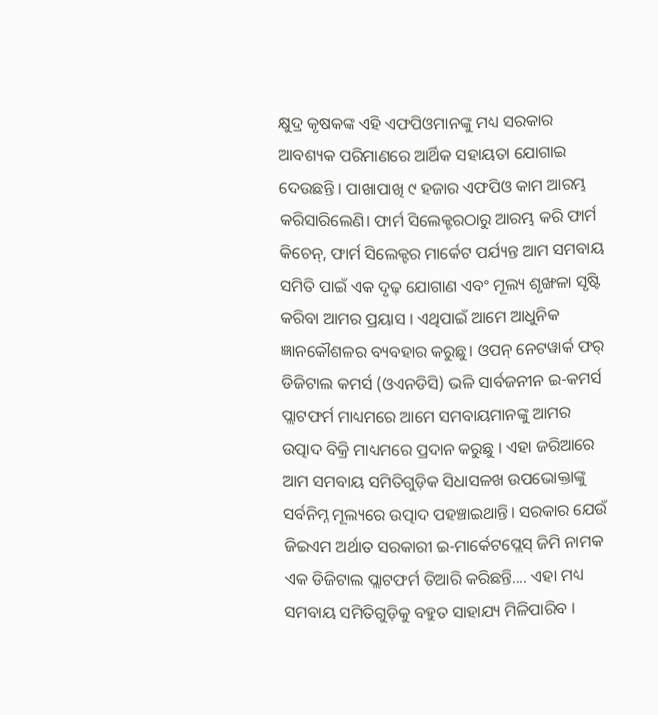କ୍ଷୁଦ୍ର କୃଷକଙ୍କ ଏହି ଏଫପିଓମାନଙ୍କୁ ମଧ୍ୟ ସରକାର ଆବଶ୍ୟକ ପରିମାଣରେ ଆର୍ଥିକ ସହାୟତା ଯୋଗାଇ ଦେଉଛନ୍ତି । ପାଖାପାଖି ୯ ହଜାର ଏଫପିଓ କାମ ଆରମ୍ଭ କରିସାରିଲେଣି। ଫାର୍ମ ସିଲେକ୍ଟରଠାରୁ ଆରମ୍ଭ କରି ଫାର୍ମ କିଚେନ୍, ଫାର୍ମ ସିଲେକ୍ଟର ମାର୍କେଟ ପର୍ଯ୍ୟନ୍ତ ଆମ ସମବାୟ ସମିତି ପାଇଁ ଏକ ଦୃଢ଼ ଯୋଗାଣ ଏବଂ ମୂଲ୍ୟ ଶୃଙ୍ଖଳା ସୃଷ୍ଟି କରିବା ଆମର ପ୍ରୟାସ । ଏଥିପାଇଁ ଆମେ ଆଧୁନିକ ଜ୍ଞାନକୌଶଳର ବ୍ୟବହାର କରୁଛୁ। ଓପନ୍ ନେଟୱାର୍କ ଫର୍ ଡିଜିଟାଲ କମର୍ସ (ଓଏନଡିସି) ଭଳି ସାର୍ବଜନୀନ ଇ-କମର୍ସ ପ୍ଲାଟଫର୍ମ ମାଧ୍ୟମରେ ଆମେ ସମବାୟମାନଙ୍କୁ ଆମର ଉତ୍ପାଦ ବିକ୍ରି ମାଧ୍ୟମରେ ପ୍ରଦାନ କରୁଛୁ । ଏହା ଜରିଆରେ ଆମ ସମବାୟ ସମିତିଗୁଡ଼ିକ ସିଧାସଳଖ ଉପଭୋକ୍ତାଙ୍କୁ ସର୍ବନିମ୍ନ ମୂଲ୍ୟରେ ଉତ୍ପାଦ ପହଞ୍ଚାଇଥାନ୍ତି। ସରକାର ଯେଉଁ ଜିଇଏମ ଅର୍ଥାତ ସରକାରୀ ଇ-ମାର୍କେଟପ୍ଲେସ୍ ଜିମି ନାମକ ଏକ ଡିଜିଟାଲ ପ୍ଲାଟଫର୍ମ ତିଆରି କରିଛନ୍ତି.... ଏହା ମଧ୍ୟ ସମବାୟ ସମିତିଗୁଡ଼ିକୁ ବହୁତ ସାହାଯ୍ୟ ମିଳିପାରିବ ।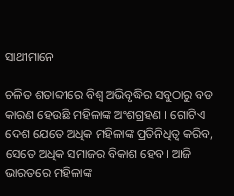ସାଥୀମାନେ

ଚଳିତ ଶତାବ୍ଦୀରେ ବିଶ୍ୱ ଅଭିବୃଦ୍ଧିର ସବୁଠାରୁ ବଡ କାରଣ ହେଉଛି ମହିଳାଙ୍କ ଅଂଶଗ୍ରହଣ । ଗୋଟିଏ ଦେଶ ଯେତେ ଅଧିକ ମହିଳାଙ୍କ ପ୍ରତିନିଧିତ୍ୱ କରିବ, ସେତେ ଅଧିକ ସମାଜର ବିକାଶ ହେବ। ଆଜି ଭାରତରେ ମହିଳାଙ୍କ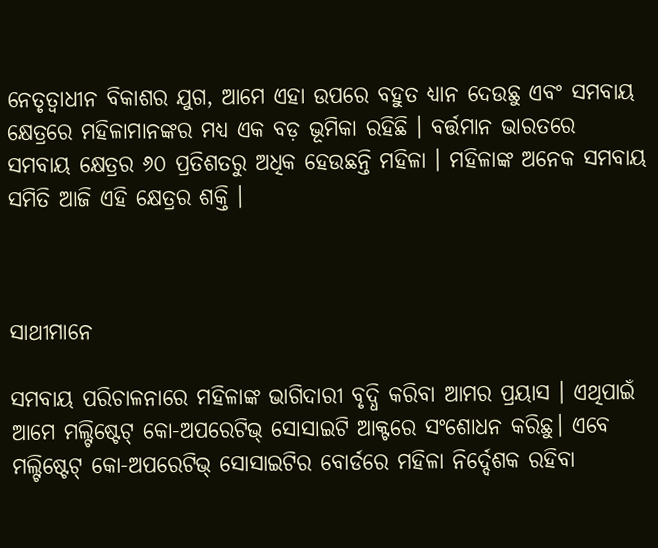ନେତୃତ୍ଵାଧୀନ ବିକାଶର ଯୁଗ, ଆମେ ଏହା ଉପରେ ବହୁତ ଧ୍ୟାନ ଦେଉଛୁ ଏବଂ ସମବାୟ କ୍ଷେତ୍ରରେ ମହିଳାମାନଙ୍କର ମଧ୍ୟ ଏକ ବଡ଼ ଭୂମିକା ରହିଛି । ବର୍ତ୍ତମାନ ଭାରତରେ ସମବାୟ କ୍ଷେତ୍ରର ୬୦ ପ୍ରତିଶତରୁ ଅଧିକ ହେଉଛନ୍ତି ମହିଳା । ମହିଳାଙ୍କ ଅନେକ ସମବାୟ ସମିତି ଆଜି ଏହି କ୍ଷେତ୍ରର ଶକ୍ତି ।



ସାଥୀମାନେ

ସମବାୟ ପରିଚାଳନାରେ ମହିଳାଙ୍କ ଭାଗିଦାରୀ ବୃଦ୍ଧି କରିବା ଆମର ପ୍ରୟାସ । ଏଥିପାଇଁ ଆମେ ମଲ୍ଟିଷ୍ଟେଟ୍ କୋ-ଅପରେଟିଭ୍ ସୋସାଇଟି ଆକ୍ଟରେ ସଂଶୋଧନ କରିଛୁ। ଏବେ ମଲ୍ଟିଷ୍ଟେଟ୍ କୋ-ଅପରେଟିଭ୍ ସୋସାଇଟିର ବୋର୍ଡରେ ମହିଳା ନିର୍ଦ୍ଦେଶକ ରହିବା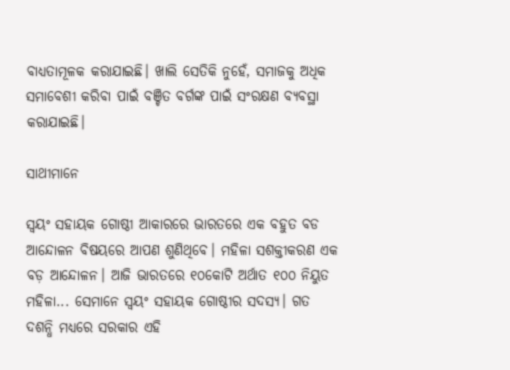ବାଧ୍ୟତାମୂଳକ କରାଯାଇଛି। ଖାଲି ସେତିକି ନୁହେଁ, ସମାଜକୁ ଅଧିକ ସମାବେଶୀ କରିବା ପାଇଁ ବଞ୍ଚିତ ବର୍ଗଙ୍କ ପାଇଁ ସଂରକ୍ଷଣ ବ୍ୟବସ୍ଥା କରାଯାଇଛି।

ସାଥୀମାନେ

ସ୍ୱୟଂ ସହାୟକ ଗୋଷ୍ଠୀ ଆକାରରେ ଭାରତରେ ଏକ ବହୁତ ବଡ ଆନ୍ଦୋଳନ ବିଷୟରେ ଆପଣ ଶୁଣିଥିବେ। ମହିଳା ସଶକ୍ତୀକରଣ ଏକ ବଡ଼ ଆନ୍ଦୋଳନ। ଆଜି ଭାରତରେ ୧୦କୋଟି ଅର୍ଥାତ ୧୦୦ ନିୟୁତ ମହିଳା... ସେମାନେ ସ୍ୱୟଂ ସହାୟକ ଗୋଷ୍ଠୀର ସଦସ୍ୟ। ଗତ ଦଶନ୍ଧି ମଧ୍ୟରେ ସରକାର ଏହି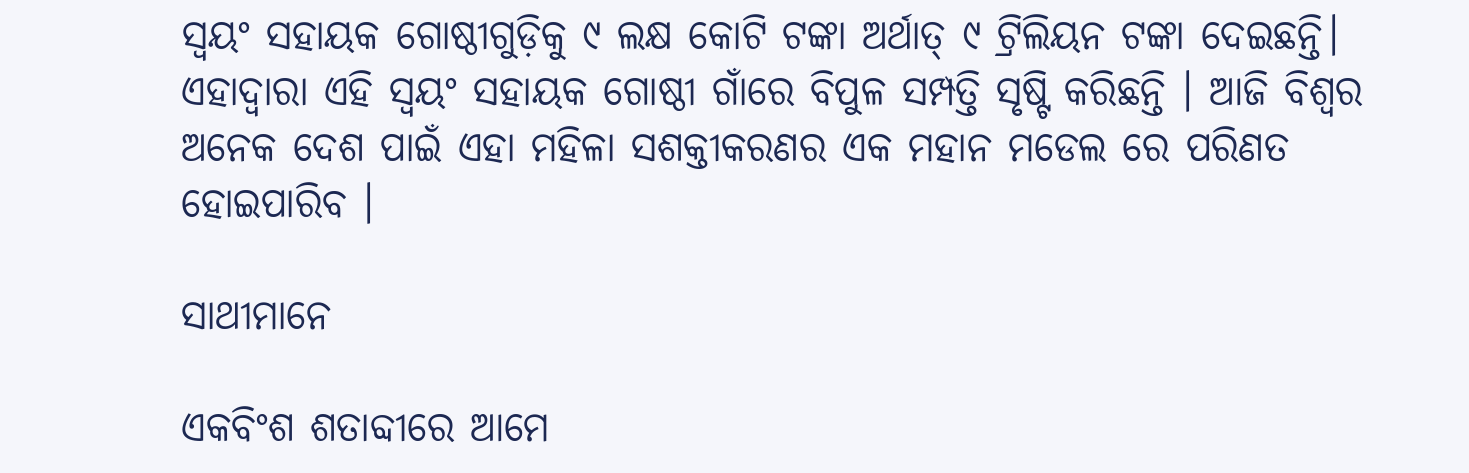ସ୍ୱୟଂ ସହାୟକ ଗୋଷ୍ଠୀଗୁଡ଼ିକୁ ୯ ଲକ୍ଷ କୋଟି ଟଙ୍କା ଅର୍ଥାତ୍ ୯ ଟ୍ରିଲିୟନ ଟଙ୍କା ଦେଇଛନ୍ତି। ଏହାଦ୍ୱାରା ଏହି ସ୍ୱୟଂ ସହାୟକ ଗୋଷ୍ଠୀ ଗାଁରେ ବିପୁଳ ସମ୍ପତ୍ତି ସୃଷ୍ଟି କରିଛନ୍ତି । ଆଜି ବିଶ୍ୱର ଅନେକ ଦେଶ ପାଇଁ ଏହା ମହିଳା ସଶକ୍ତୀକରଣର ଏକ ମହାନ ମଡେଲ ରେ ପରିଣତ ହୋଇପାରିବ ।

ସାଥୀମାନେ

ଏକବିଂଶ ଶତାବ୍ଦୀରେ ଆମେ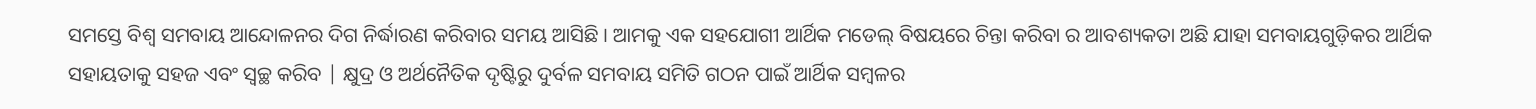ସମସ୍ତେ ବିଶ୍ୱ ସମବାୟ ଆନ୍ଦୋଳନର ଦିଗ ନିର୍ଦ୍ଧାରଣ କରିବାର ସମୟ ଆସିଛି । ଆମକୁ ଏକ ସହଯୋଗୀ ଆର୍ଥିକ ମଡେଲ୍ ବିଷୟରେ ଚିନ୍ତା କରିବା ର ଆବଶ୍ୟକତା ଅଛି ଯାହା ସମବାୟଗୁଡ଼ିକର ଆର୍ଥିକ ସହାୟତାକୁ ସହଜ ଏବଂ ସ୍ୱଚ୍ଛ କରିବ | କ୍ଷୁଦ୍ର ଓ ଅର୍ଥନୈତିକ ଦୃଷ୍ଟିରୁ ଦୁର୍ବଳ ସମବାୟ ସମିତି ଗଠନ ପାଇଁ ଆର୍ଥିକ ସମ୍ବଳର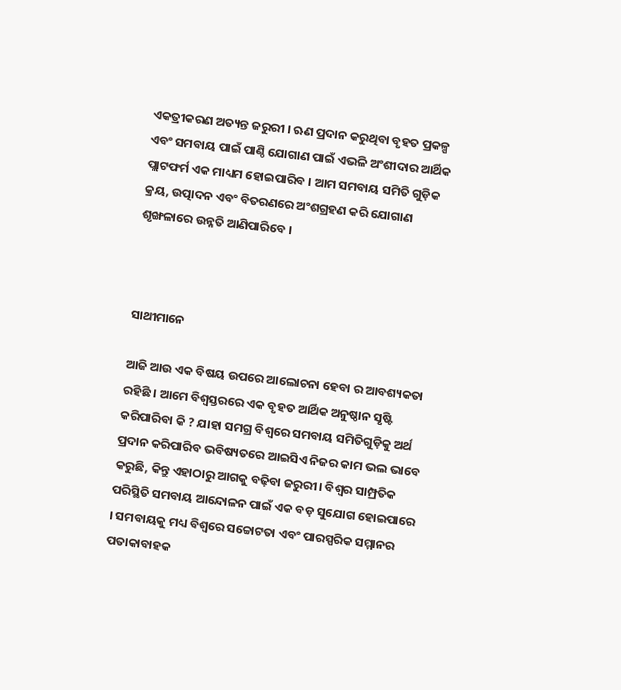ଏକତ୍ରୀକରଣ ଅତ୍ୟନ୍ତ ଜରୁରୀ । ଋଣ ପ୍ରଦାନ କରୁଥିବା ବୃହତ ପ୍ରକଳ୍ପ ଏବଂ ସମବାୟ ପାଇଁ ପାଣ୍ଠି ଯୋଗାଣ ପାଇଁ ଏଭଳି ଅଂଶୀଦାର ଆର୍ଥିକ ପ୍ଲାଟଫର୍ମ ଏକ ମାଧ୍ୟମ ହୋଇପାରିବ । ଆମ ସମବାୟ ସମିତି ଗୁଡ଼ିକ କ୍ରୟ, ଉତ୍ପାଦନ ଏବଂ ବିତରଣରେ ଅଂଶଗ୍ରହଣ କରି ଯୋଗାଣ ଶୃଙ୍ଖଳାରେ ଉନ୍ନତି ଆଣିପାରିବେ ।



ସାଥୀମାନେ

ଆଜି ଆଉ ଏକ ବିଷୟ ଉପରେ ଆଲୋଚନା ହେବା ର ଆବଶ୍ୟକତା ରହିଛି । ଆମେ ବିଶ୍ୱସ୍ତରରେ ଏକ ବୃହତ ଆର୍ଥିକ ଅନୁଷ୍ଠାନ ସୃଷ୍ଟି କରିପାରିବା କି ? ଯାହା ସମଗ୍ର ବିଶ୍ୱରେ ସମବାୟ ସମିତିଗୁଡ଼ିକୁ ଅର୍ଥ ପ୍ରଦାନ କରିପାରିବ ଭବିଷ୍ୟତରେ ଆଇସିଏ ନିଜର କାମ ଭଲ ଭାବେ କରୁଛି, କିନ୍ତୁ ଏହାଠାରୁ ଆଗକୁ ବଢ଼ିବା ଜରୁରୀ। ବିଶ୍ୱର ସାମ୍ପ୍ରତିକ ପରିସ୍ଥିତି ସମବାୟ ଆନ୍ଦୋଳନ ପାଇଁ ଏକ ବଡ଼ ସୁଯୋଗ ହୋଇପାରେ । ସମବାୟକୁ ମଧ୍ୟ ବିଶ୍ୱରେ ସଚ୍ଚୋଟତା ଏବଂ ପାରସ୍ପରିକ ସମ୍ମାନର ପତାକାବାହକ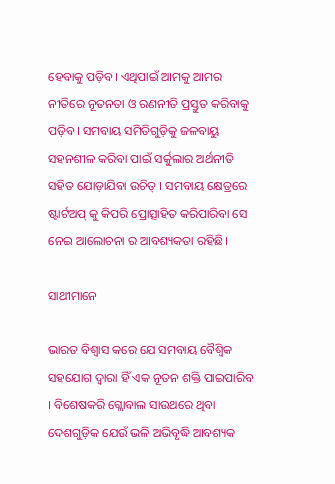ହେବାକୁ ପଡ଼ିବ। ଏଥିପାଇଁ ଆମକୁ ଆମର ନୀତିରେ ନୂତନତା ଓ ରଣନୀତି ପ୍ରସ୍ତୁତ କରିବାକୁ ପଡ଼ିବ। ସମବାୟ ସମିତିଗୁଡ଼ିକୁ ଜଳବାୟୁ ସହନଶୀଳ କରିବା ପାଇଁ ସର୍କୁଲାର ଅର୍ଥନୀତି ସହିତ ଯୋଡ଼ାଯିବା ଉଚିତ୍ । ସମବାୟ କ୍ଷେତ୍ରରେ ଷ୍ଟାର୍ଟଅପ୍ କୁ କିପରି ପ୍ରୋତ୍ସାହିତ କରିପାରିବା ସେ ନେଇ ଆଲୋଚନା ର ଆବଶ୍ୟକତା ରହିଛି।

ସାଥୀମାନେ

ଭାରତ ବିଶ୍ୱାସ କରେ ଯେ ସମବାୟ ବୈଶ୍ୱିକ ସହଯୋଗ ଦ୍ଵାରା ହିଁ ଏକ ନୂତନ ଶକ୍ତି ପାଇପାରିବ । ବିଶେଷକରି ଗ୍ଲୋବାଲ ସାଉଥରେ ଥିବା ଦେଶଗୁଡ଼ିକ ଯେଉଁ ଭଳି ଅଭିବୃଦ୍ଧି ଆବଶ୍ୟକ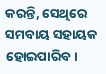କରନ୍ତି, ସେଥିରେ ସମବାୟ ସହାୟକ ହୋଇପାରିବ।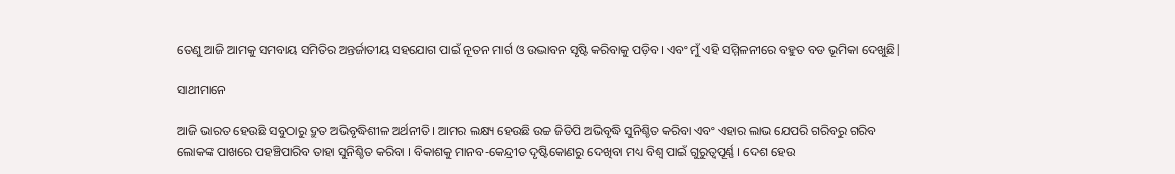ତେଣୁ ଆଜି ଆମକୁ ସମବାୟ ସମିତିର ଅନ୍ତର୍ଜାତୀୟ ସହଯୋଗ ପାଇଁ ନୂତନ ମାର୍ଗ ଓ ଉଦ୍ଭାବନ ସୃଷ୍ଟି କରିବାକୁ ପଡ଼ିବ। ଏବଂ ମୁଁ ଏହି ସମ୍ମିଳନୀରେ ବହୁତ ବଡ ଭୂମିକା ଦେଖୁଛି|

ସାଥୀମାନେ

ଆଜି ଭାରତ ହେଉଛି ସବୁଠାରୁ ଦ୍ରୁତ ଅଭିବୃଦ୍ଧିଶୀଳ ଅର୍ଥନୀତି। ଆମର ଲକ୍ଷ୍ୟ ହେଉଛି ଉଚ୍ଚ ଜିଡିପି ଅଭିବୃଦ୍ଧି ସୁନିଶ୍ଚିତ କରିବା ଏବଂ ଏହାର ଲାଭ ଯେପରି ଗରିବରୁ ଗରିବ ଲୋକଙ୍କ ପାଖରେ ପହଞ୍ଚିପାରିବ ତାହା ସୁନିଶ୍ଚିତ କରିବା । ବିକାଶକୁ ମାନବ-କେନ୍ଦ୍ରୀତ ଦୃଷ୍ଟିକୋଣରୁ ଦେଖିବା ମଧ୍ୟ ବିଶ୍ୱ ପାଇଁ ଗୁରୁତ୍ୱପୂର୍ଣ୍ଣ । ଦେଶ ହେଉ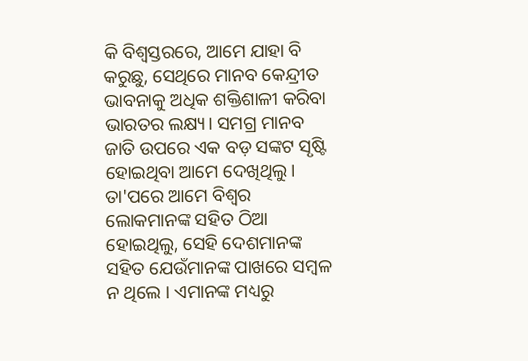କି ବିଶ୍ୱସ୍ତରରେ, ଆମେ ଯାହା ବି କରୁଛୁ, ସେଥିରେ ମାନବ କେନ୍ଦ୍ରୀତ ଭାବନାକୁ ଅଧିକ ଶକ୍ତିଶାଳୀ କରିବା ଭାରତର ଲକ୍ଷ୍ୟ। ସମଗ୍ର ମାନବ ଜାତି ଉପରେ ଏକ ବଡ଼ ସଙ୍କଟ ସୃଷ୍ଟି ହୋଇଥିବା ଆମେ ଦେଖିଥିଲୁ। ତା'ପରେ ଆମେ ବିଶ୍ୱର ଲୋକମାନଙ୍କ ସହିତ ଠିଆ ହୋଇଥିଲୁ, ସେହି ଦେଶମାନଙ୍କ ସହିତ ଯେଉଁମାନଙ୍କ ପାଖରେ ସମ୍ବଳ ନ ଥିଲେ । ଏମାନଙ୍କ ମଧ୍ୟରୁ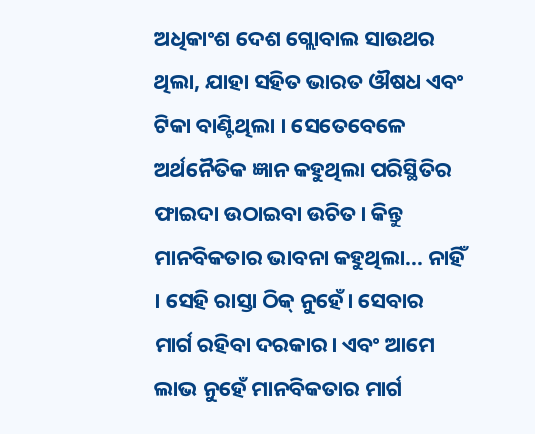ଅଧିକାଂଶ ଦେଶ ଗ୍ଲୋବାଲ ସାଉଥର ଥିଲା, ଯାହା ସହିତ ଭାରତ ଔଷଧ ଏବଂ ଟିକା ବାଣ୍ଟିଥିଲା । ସେତେବେଳେ ଅର୍ଥନୈତିକ ଜ୍ଞାନ କହୁଥିଲା ପରିସ୍ଥିତିର ଫାଇଦା ଉଠାଇବା ଉଚିତ। କିନ୍ତୁ ମାନବିକତାର ଭାବନା କହୁଥିଲା... ନାହିଁ । ସେହି ରାସ୍ତା ଠିକ୍ ନୁହେଁ। ସେବାର ମାର୍ଗ ରହିବା ଦରକାର। ଏବଂ ଆମେ ଲାଭ ନୁହେଁ ମାନବିକତାର ମାର୍ଗ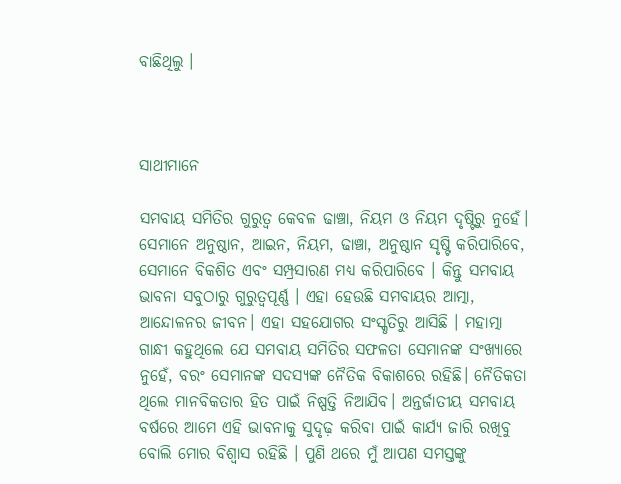ବାଛିଥିଲୁ ।



ସାଥୀମାନେ

ସମବାୟ ସମିତିର ଗୁରୁତ୍ୱ କେବଳ ଢାଞ୍ଚା, ନିୟମ ଓ ନିୟମ ଦୃଷ୍ଟିରୁ ନୁହେଁ। ସେମାନେ ଅନୁଷ୍ଠାନ, ଆଇନ, ନିୟମ, ଢାଞ୍ଚା, ଅନୁଷ୍ଠାନ ସୃଷ୍ଟି କରିପାରିବେ, ସେମାନେ ବିକଶିତ ଏବଂ ସମ୍ପ୍ରସାରଣ ମଧ୍ୟ କରିପାରିବେ । କିନ୍ତୁ ସମବାୟ ଭାବନା ସବୁଠାରୁ ଗୁରୁତ୍ୱପୂର୍ଣ୍ଣ । ଏହା ହେଉଛି ସମବାୟର ଆତ୍ମା, ଆନ୍ଦୋଳନର ଜୀବନ। ଏହା ସହଯୋଗର ସଂସ୍କୃତିରୁ ଆସିଛି । ମହାତ୍ମା ଗାନ୍ଧୀ କହୁଥିଲେ ଯେ ସମବାୟ ସମିତିର ସଫଳତା ସେମାନଙ୍କ ସଂଖ୍ୟାରେ ନୁହେଁ, ବରଂ ସେମାନଙ୍କ ସଦସ୍ୟଙ୍କ ନୈତିକ ବିକାଶରେ ରହିଛି। ନୈତିକତା ଥିଲେ ମାନବିକତାର ହିତ ପାଇଁ ନିଷ୍ପତ୍ତି ନିଆଯିବ। ଅନ୍ତର୍ଜାତୀୟ ସମବାୟ ବର୍ଷରେ ଆମେ ଏହି ଭାବନାକୁ ସୁଦୃଢ଼ କରିବା ପାଇଁ କାର୍ଯ୍ୟ ଜାରି ରଖିବୁ ବୋଲି ମୋର ବିଶ୍ୱାସ ରହିଛି । ପୁଣି ଥରେ ମୁଁ ଆପଣ ସମସ୍ତଙ୍କୁ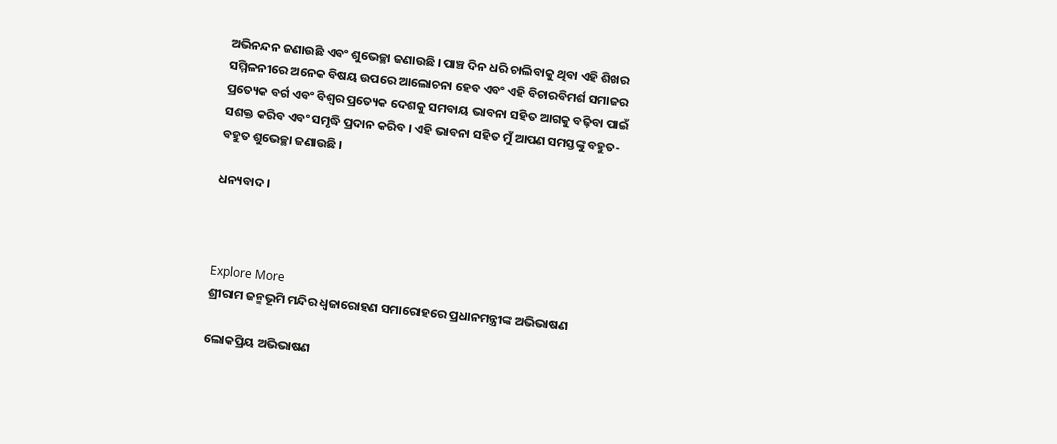ଅଭିନନ୍ଦନ ଜଣାଉଛି ଏବଂ ଶୁଭେଚ୍ଛା ଜଣାଉଛି । ପାଞ୍ଚ ଦିନ ଧରି ଚାଲିବାକୁ ଥିବା ଏହି ଶିଖର ସମ୍ମିଳନୀରେ ଅନେକ ବିଷୟ ଉପରେ ଆଲୋଚନା ହେବ ଏବଂ ଏହି ବିଚାରବିମର୍ଶ ସମାଜର ପ୍ରତ୍ୟେକ ବର୍ଗ ଏବଂ ବିଶ୍ୱର ପ୍ରତ୍ୟେକ ଦେଶକୁ ସମବାୟ ଭାବନା ସହିତ ଆଗକୁ ବଢ଼ିବା ପାଇଁ ସଶକ୍ତ କରିବ ଏବଂ ସମୃଦ୍ଧି ପ୍ରଦାନ କରିବ । ଏହି ଭାବନା ସହିତ ମୁଁ ଆପଣ ସମସ୍ତଙ୍କୁ ବହୁତ-ବହୁତ ଶୁଭେଚ୍ଛା ଜଣାଉଛି ।

ଧନ୍ୟବାଦ।



Explore More
ଶ୍ରୀରାମ ଜନ୍ମଭୂମି ମନ୍ଦିର ଧ୍ଵଜାରୋହଣ ସମାରୋହରେ ପ୍ରଧାନମନ୍ତ୍ରୀଙ୍କ ଅଭିଭାଷଣ

ଲୋକପ୍ରିୟ ଅଭିଭାଷଣ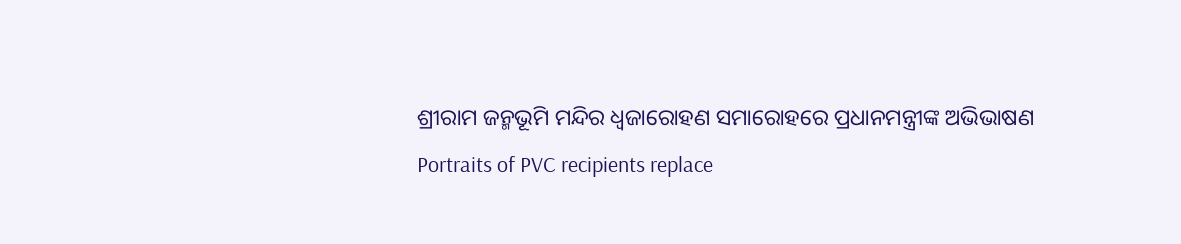ଶ୍ରୀରାମ ଜନ୍ମଭୂମି ମନ୍ଦିର ଧ୍ଵଜାରୋହଣ ସମାରୋହରେ ପ୍ରଧାନମନ୍ତ୍ରୀଙ୍କ ଅଭିଭାଷଣ
Portraits of PVC recipients replace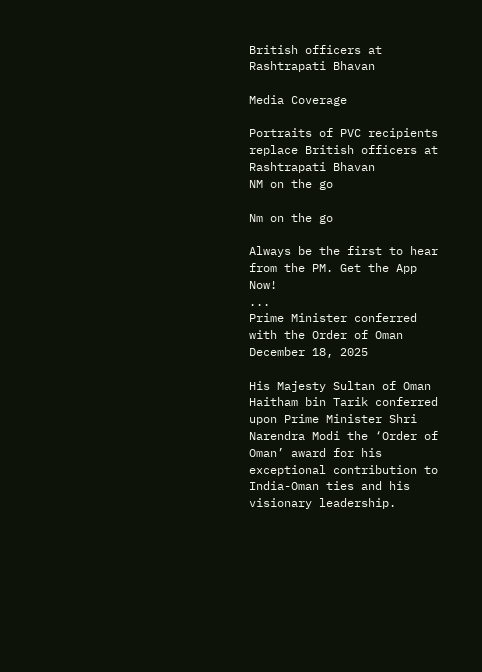British officers at Rashtrapati Bhavan

Media Coverage

Portraits of PVC recipients replace British officers at Rashtrapati Bhavan
NM on the go

Nm on the go

Always be the first to hear from the PM. Get the App Now!
...
Prime Minister conferred with the Order of Oman
December 18, 2025

His Majesty Sultan of Oman Haitham bin Tarik conferred upon Prime Minister Shri Narendra Modi the ‘Order of Oman’ award for his exceptional contribution to India-Oman ties and his visionary leadership.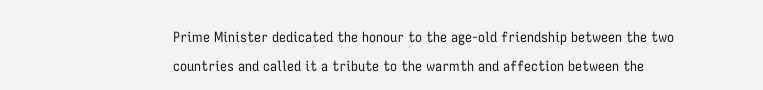Prime Minister dedicated the honour to the age-old friendship between the two countries and called it a tribute to the warmth and affection between the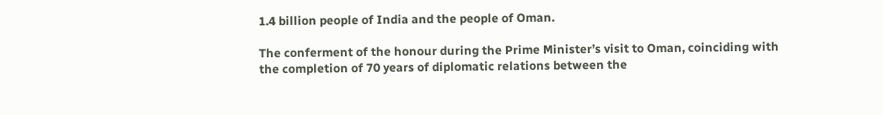1.4 billion people of India and the people of Oman.

The conferment of the honour during the Prime Minister’s visit to Oman, coinciding with the completion of 70 years of diplomatic relations between the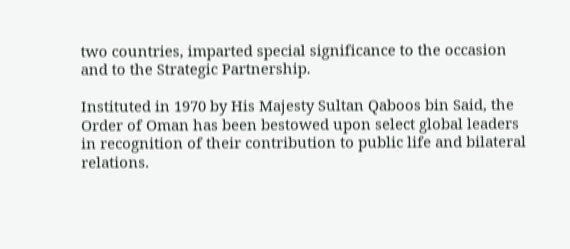two countries, imparted special significance to the occasion and to the Strategic Partnership.

Instituted in 1970 by His Majesty Sultan Qaboos bin Said, the Order of Oman has been bestowed upon select global leaders in recognition of their contribution to public life and bilateral relations.